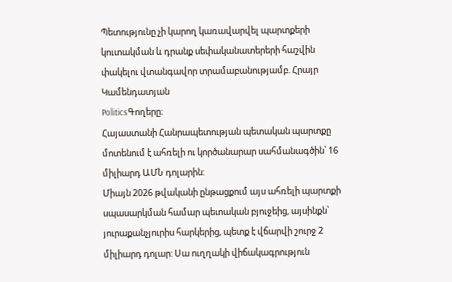Պետությունը չի կարող կառավարվել պարտքերի կուտակման և դրանք սեփականատերերի հաշվին փակելու վտանգավոր տրամաբանությամբ. Հրայր Կամենդատյան
PoliticsԳողերը։
Հայաստանի Հանրապետության պետական պարտքը մոտենում է ահռելի ու կործանարար սահմանագծին՝ 16 միլիարդ ԱՄՆ դոլարին:
Միայն 2026 թվականի ընթացքում այս ահռելի պարտքի սպասարկման համար պետական բյուջեից, այսինքն՝ յուրաքանչյուրիս հարկերից, պետք է վճարվի շուրջ 2 միլիարդ դոլար: Սա ուղղակի վիճակագրություն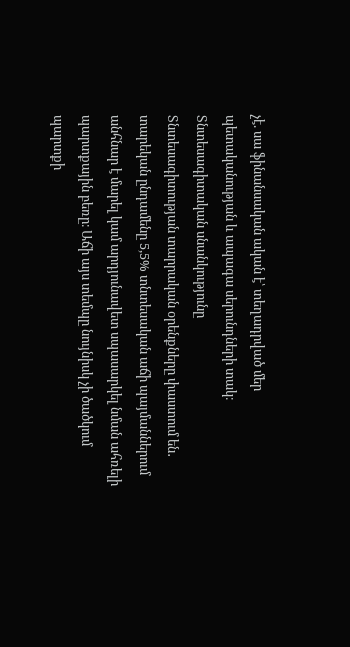չէ. սա ֆինանսական ական է՝ տեղադրված մեր պետականության և ապագա սերունդների տակ։
Տնտեսագիտական սնանկությունը
Տնտեսագիտության տարրական օրենքները փաստում են․ տարեկան ընդամենը 5,5% տնտեսական աճի պայմաններում անհնար է մարել կամ արդյունավետ սպասարկել նման ահռելի պարտքային բեռը։ Աճի այս տեմպը նույնիսկ չի ծածկում պարտքի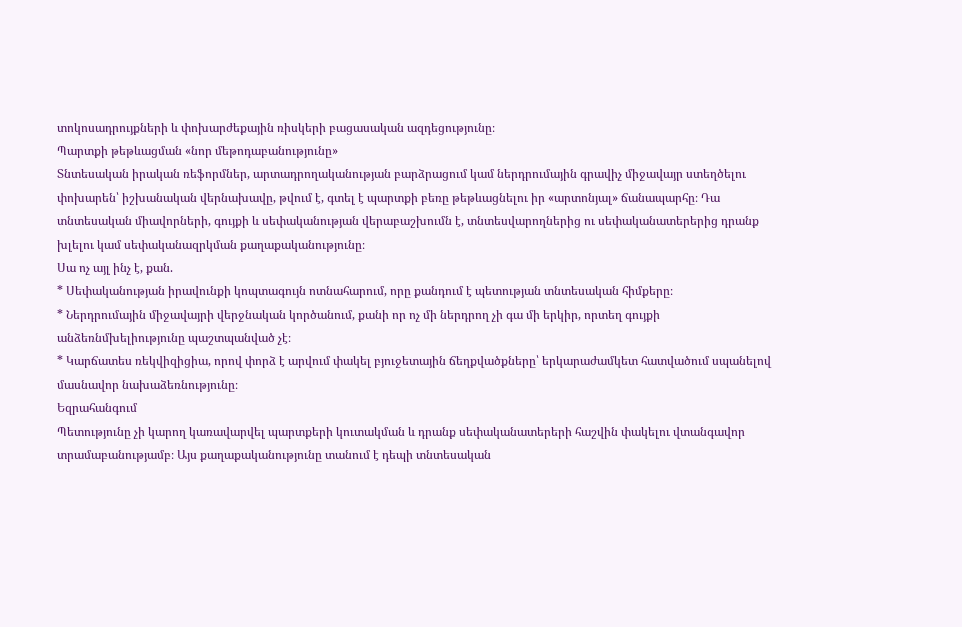տոկոսադրույքների և փոխարժեքային ռիսկերի բացասական ազդեցությունը։
Պարտքի թեթևացման «նոր մեթոդաբանությունը»
Տնտեսական իրական ռեֆորմներ, արտադրողականության բարձրացում կամ ներդրումային գրավիչ միջավայր ստեղծելու փոխարեն՝ իշխանական վերնախավը, թվում է, գտել է պարտքի բեռը թեթևացնելու իր «արտոնյալ» ճանապարհը։ Դա տնտեսական միավորների, գույքի և սեփականության վերաբաշխումն է, տնտեսվարողներից ու սեփականատերերից դրանք խլելու կամ սեփականազրկման քաղաքականությունը։
Սա ոչ այլ ինչ է, քան.
* Սեփականության իրավունքի կոպտագույն ոտնահարում, որը քանդում է պետության տնտեսական հիմքերը։
* Ներդրումային միջավայրի վերջնական կործանում, քանի որ ոչ մի ներդրող չի գա մի երկիր, որտեղ գույքի անձեռնմխելիությունը պաշտպանված չէ։
* Կարճատես ռեկվիզիցիա, որով փորձ է արվում փակել բյուջետային ճեղքվածքները՝ երկարաժամկետ հատվածում սպանելով մասնավոր նախաձեռնությունը։
Եզրահանգում
Պետությունը չի կարող կառավարվել պարտքերի կուտակման և դրանք սեփականատերերի հաշվին փակելու վտանգավոր տրամաբանությամբ։ Այս քաղաքականությունը տանում է դեպի տնտեսական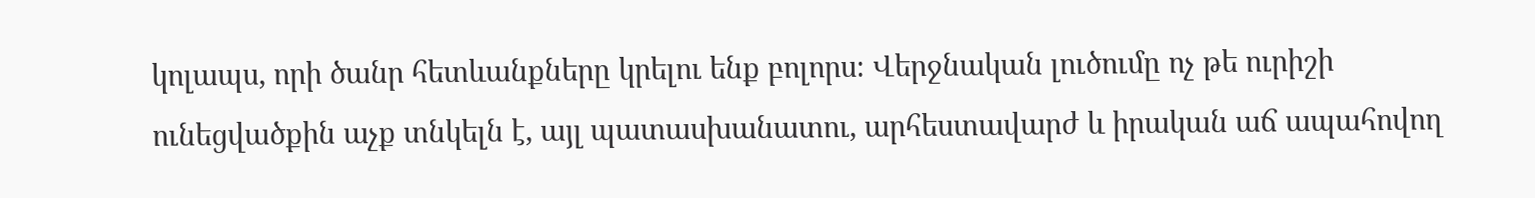կոլապս, որի ծանր հետևանքները կրելու ենք բոլորս։ Վերջնական լուծումը ոչ թե ուրիշի ունեցվածքին աչք տնկելն է, այլ պատասխանատու, արհեստավարժ և իրական աճ ապահովող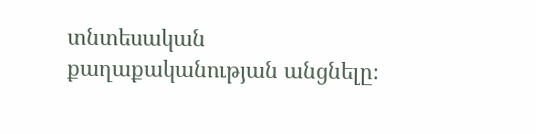տնտեսական քաղաքականության անցնելը։